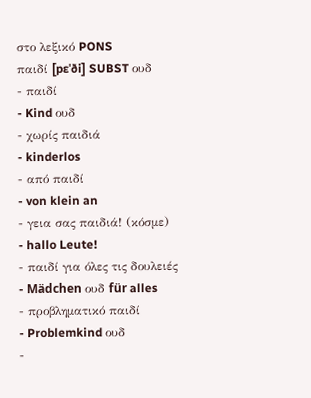στο λεξικό PONS
παιδί [pɛˈði] SUBST ουδ
- παιδί
- Kind ουδ
- χωρίς παιδιά
- kinderlos
- από παιδί
- von klein an
- γεια σας παιδιά! (κόσμε)
- hallo Leute!
- παιδί για όλες τις δουλειές
- Mädchen ουδ für alles
- προβληματικό παιδί
- Problemkind ουδ
-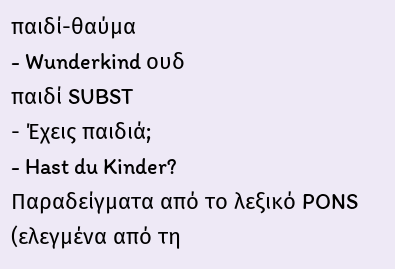παιδί-θαύμα
- Wunderkind ουδ
παιδί SUBST
- Έχεις παιδιά;
- Hast du Kinder?
Παραδείγματα από το λεξικό PONS (ελεγμένα από τη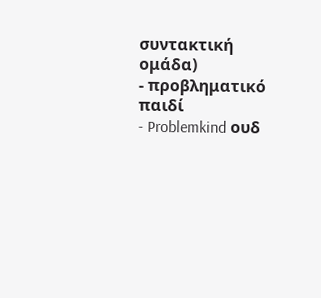συντακτική ομάδα)
- προβληματικό παιδί
- Problemkind ουδ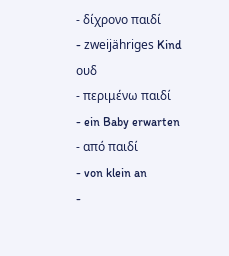- δίχρονο παιδί
- zweijähriges Kind ουδ
- περιμένω παιδί
- ein Baby erwarten
- από παιδί
- von klein an
-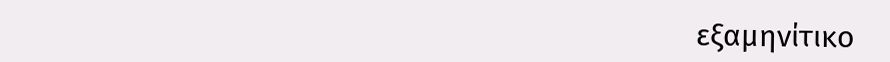εξαμηνίτικο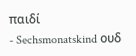παιδί
- Sechsmonatskind ουδ